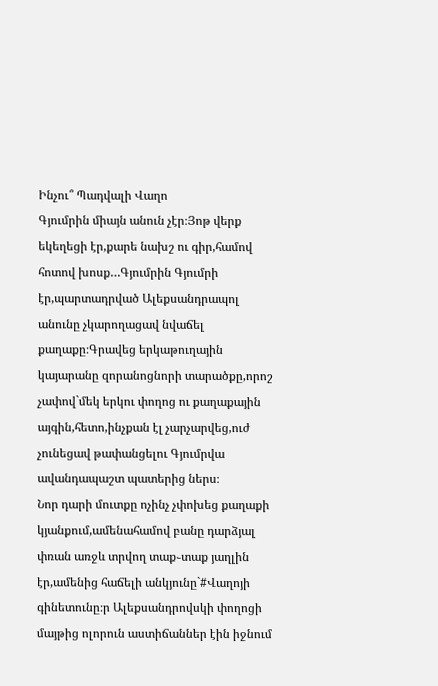Ինչու՞ Պադվալի Վաղո
Գյումրին միայն անուն չէր։Յոթ վերք եկեղեցի էր,քարե նախշ ու գիր,համով հոտով խոսք…Գյումրին Գյումրի էր,պարտադրված Ալեքսանդրապոլ անունը չկարողացավ նվաճել քաղաքը։Գրավեց երկաթուղային կայարանը զորանոցնորի տարածքը,որոշ չափով`մեկ երկու փողոց ու քաղաքային այգին,հետո,ինչքան էլ չարչարվեց,ուժ չունեցավ թափանցելու Գյումրվա ավանդապաշտ պատերից ներս։
Նոր դարի մուտքը ոչինչ չփոխեց քաղաքի կյանքում,ամենահամով բանը դարձյալ փռան առջև տրվող տաք֊տաք յաղլին էր,ամենից հաճելի անկյունը`#Վաղոյի գինետունը։ր Ալեքսանդրովսկի փողոցի մայթից ոլորուն աստիճաններ էին իջնում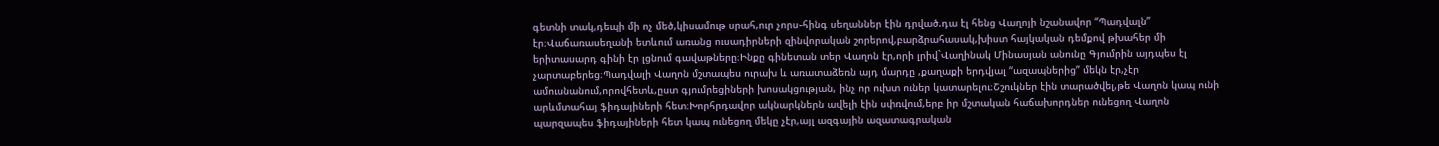գետնի տակ,դեպի մի ոչ մեծ,կիսամութ սրահ,ուր չորս֊հինգ սեղաններ էին դրված.դա էլ հենց Վաղոյի նշանավոր “Պադվալն” էր։Վաճառասեղանի ետևում առանց ուսադիրների զինվորական շորերով,բարձրահասակ,խիստ հայկական դեմքով թխահեր մի երիտասարդ գինի էր լցնում գավաթները։Ինքը գինետան տեր Վաղոն էր,որի լրիվ`Վաղինակ Մինասյան անունը Գյումրին այդպես էլ չարտաբերեց։Պադվալի Վաղոն մշտապես ուրախ և առատաձեռն այդ մարդը ,քաղաքի երդվյալ “ազապներից” մեկն էր,չէր ամուսնանում,որովհետև,ըստ գյումրեցիների խոսակցության, ինչ որ ուխտ ուներ կատարելու։Շշուկներ էին տարածվել,թե Վաղոն կապ ունի արևմտահայ ֆիդայիների հետ։Խորհրդավոր ակնարկներն ավելի էին սփռվում,երբ իր մշտական հաճախորդներ ունեցող Վաղոն պարզապես ֆիդայիների հետ կապ ունեցող մեկը չէր,այլ ազգային ազատագրական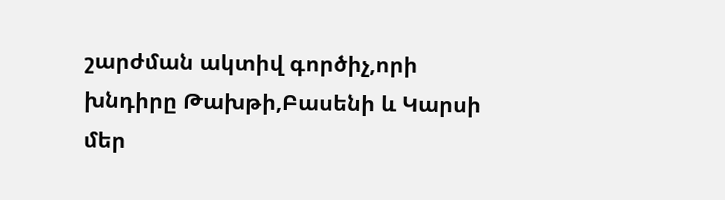շարժման ակտիվ գործիչ,որի խնդիրը Թախթի,Բասենի և Կարսի մեր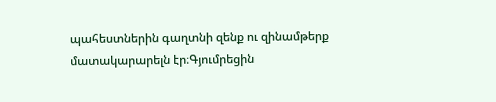պահեստներին գաղտնի զենք ու զինամթերք մատակարարելն էր։Գյումրեցին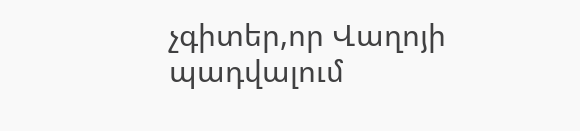չգիտեր,որ Վաղոյի պադվալում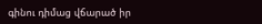գինու դիմաց վճարած իր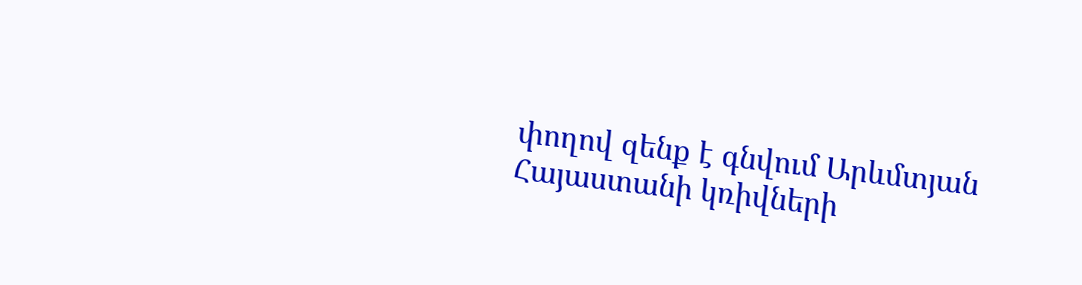փողով զենք է գնվում Արևմտյան Հայաստանի կռիվների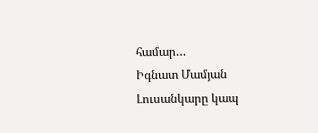համար…
Իգնատ Մամյան
Լուսանկարը կապ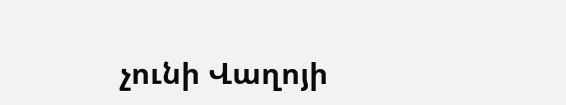չունի Վաղոյի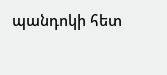պանդոկի հետ